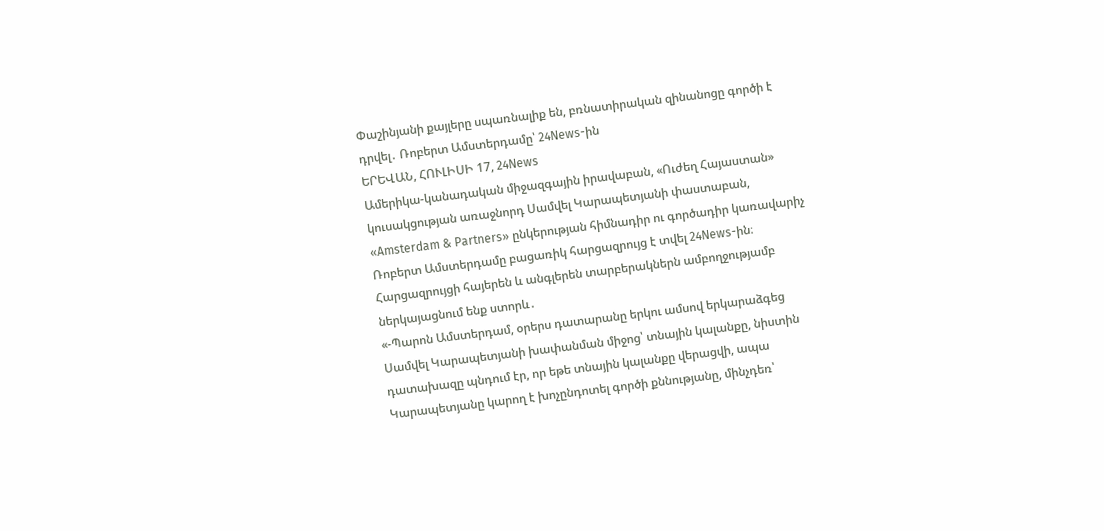Փաշինյանի քայլերը սպառնալիք են, բռնատիրական զինանոցը գործի է դրվել․ Ռոբերտ Ամստերդամը՝ 24News-ին
ԵՐԵՎԱՆ, ՀՈՒԼԻՍԻ 17, 24News
Ամերիկա-կանադական միջազգային իրավաբան, «Ուժեղ Հայաստան» կուսակցության առաջնորդ Սամվել Կարապետյանի փաստաբան, «Amsterdam & Partners» ընկերության հիմնադիր ու գործադիր կառավարիչ Ռոբերտ Ամստերդամը բացառիկ հարցազրույց է տվել 24News-ին։
Հարցազրույցի հայերեն և անգլերեն տարբերակներն ամբողջությամբ ներկայացնում ենք ստորև․
«-Պարոն Ամստերդամ, օրերս դատարանը երկու ամսով երկարաձգեց Սամվել Կարապետյանի խափանման միջոց՝ տնային կալանքը, նիստին դատախազը պնդում էր, որ եթե տնային կալանքը վերացվի, ապա Կարապետյանը կարող է խոչընդոտել գործի քննությանը, մինչդեռ՝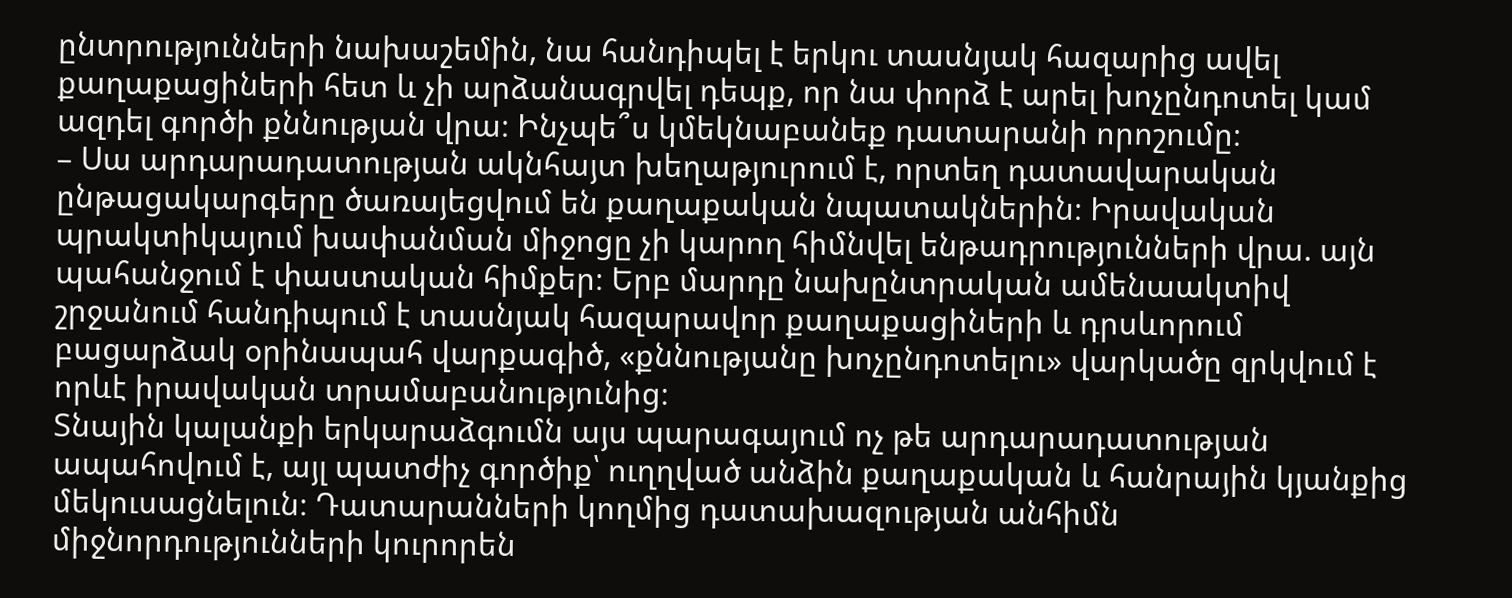ընտրությունների նախաշեմին, նա հանդիպել է երկու տասնյակ հազարից ավել քաղաքացիների հետ և չի արձանագրվել դեպք, որ նա փորձ է արել խոչընդոտել կամ ազդել գործի քննության վրա։ Ինչպե՞ս կմեկնաբանեք դատարանի որոշումը։
– Սա արդարադատության ակնհայտ խեղաթյուրում է, որտեղ դատավարական ընթացակարգերը ծառայեցվում են քաղաքական նպատակներին։ Իրավական պրակտիկայում խափանման միջոցը չի կարող հիմնվել ենթադրությունների վրա. այն պահանջում է փաստական հիմքեր։ Երբ մարդը նախընտրական ամենաակտիվ շրջանում հանդիպում է տասնյակ հազարավոր քաղաքացիների և դրսևորում բացարձակ օրինապահ վարքագիծ, «քննությանը խոչընդոտելու» վարկածը զրկվում է որևէ իրավական տրամաբանությունից։
Տնային կալանքի երկարաձգումն այս պարագայում ոչ թե արդարադատության ապահովում է, այլ պատժիչ գործիք՝ ուղղված անձին քաղաքական և հանրային կյանքից մեկուսացնելուն։ Դատարանների կողմից դատախազության անհիմն միջնորդությունների կուրորեն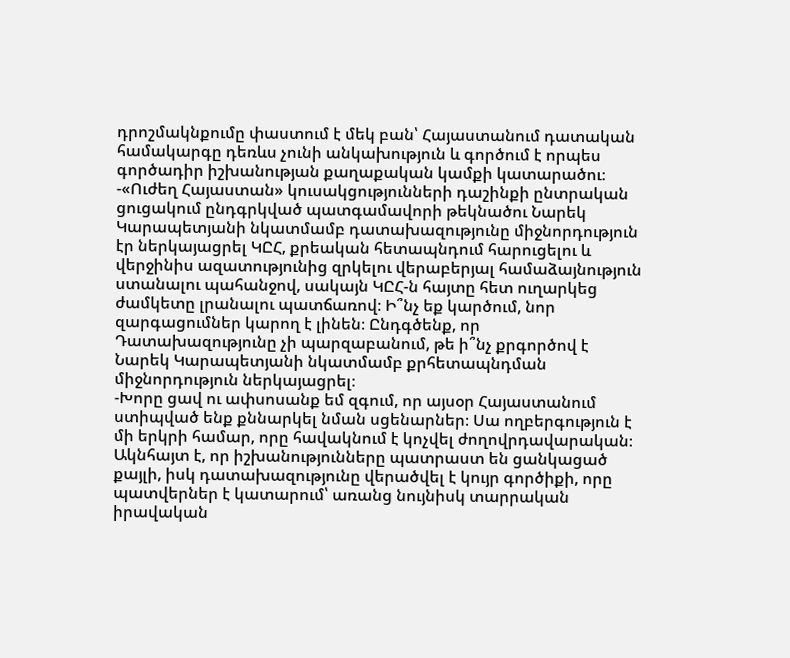դրոշմակնքումը փաստում է մեկ բան՝ Հայաստանում դատական համակարգը դեռևս չունի անկախություն և գործում է որպես գործադիր իշխանության քաղաքական կամքի կատարածու։
-«Ուժեղ Հայաստան» կուսակցությունների դաշինքի ընտրական ցուցակում ընդգրկված պատգամավորի թեկնածու Նարեկ Կարապետյանի նկատմամբ դատախազությունը միջնորդություն էր ներկայացրել ԿԸՀ, քրեական հետապնդում հարուցելու և վերջինիս ազատությունից զրկելու վերաբերյալ համաձայնություն ստանալու պահանջով, սակայն ԿԸՀ-ն հայտը հետ ուղարկեց ժամկետը լրանալու պատճառով։ Ի՞նչ եք կարծում, նոր զարգացումներ կարող է լինեն։ Ընդգծենք, որ Դատախազությունը չի պարզաբանում, թե ի՞նչ քրգործով է Նարեկ Կարապետյանի նկատմամբ քրհետապնդման միջնորդություն ներկայացրել։
-Խորը ցավ ու ափսոսանք եմ զգում, որ այսօր Հայաստանում ստիպված ենք քննարկել նման սցենարներ։ Սա ողբերգություն է մի երկրի համար, որը հավակնում է կոչվել ժողովրդավարական։ Ակնհայտ է, որ իշխանությունները պատրաստ են ցանկացած քայլի, իսկ դատախազությունը վերածվել է կույր գործիքի, որը պատվերներ է կատարում՝ առանց նույնիսկ տարրական իրավական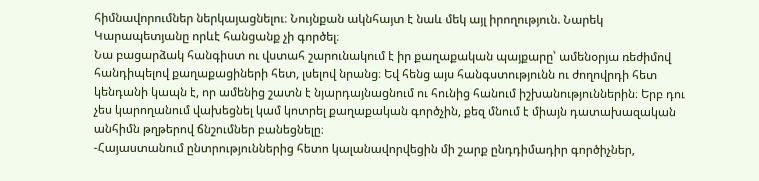հիմնավորումներ ներկայացնելու։ Նույնքան ակնհայտ է նաև մեկ այլ իրողություն. Նարեկ Կարապետյանը որևէ հանցանք չի գործել։
Նա բացարձակ հանգիստ ու վստահ շարունակում է իր քաղաքական պայքարը՝ ամենօրյա ռեժիմով հանդիպելով քաղաքացիների հետ, լսելով նրանց։ Եվ հենց այս հանգստությունն ու ժողովրդի հետ կենդանի կապն է, որ ամենից շատն է նյարդայնացնում ու հունից հանում իշխանություններին։ Երբ դու չես կարողանում վախեցնել կամ կոտրել քաղաքական գործչին, քեզ մնում է միայն դատախազական անհիմն թղթերով ճնշումներ բանեցնելը։
-Հայաստանում ընտրություններից հետո կալանավորվեցին մի շարք ընդդիմադիր գործիչներ,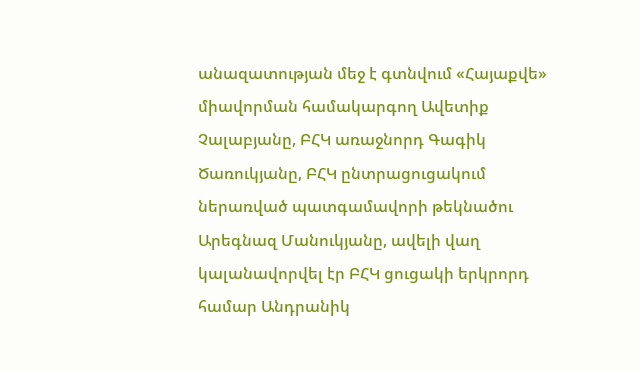անազատության մեջ է գտնվում «Հայաքվե» միավորման համակարգող Ավետիք Չալաբյանը, ԲՀԿ առաջնորդ Գագիկ Ծառուկյանը, ԲՀԿ ընտրացուցակում ներառված պատգամավորի թեկնածու Արեգնազ Մանուկյանը, ավելի վաղ կալանավորվել էր ԲՀԿ ցուցակի երկրորդ համար Անդրանիկ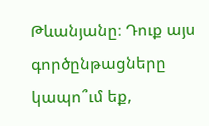Թևանյանը։ Դուք այս գործընթացները կապո՞ւմ եք,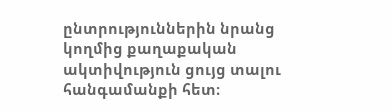ընտրություններին նրանց կողմից քաղաքական ակտիվություն ցույց տալու հանգամանքի հետ։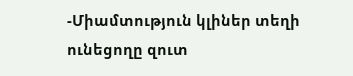-Միամտություն կլիներ տեղի ունեցողը զուտ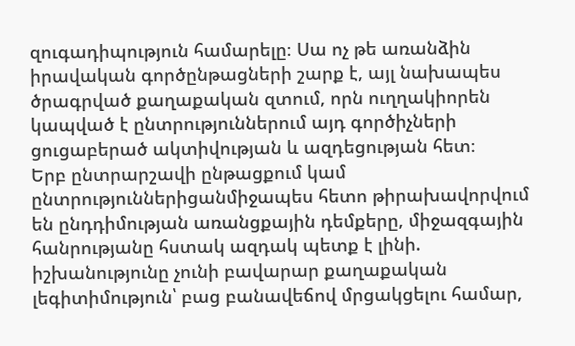զուգադիպություն համարելը։ Սա ոչ թե առանձին իրավական գործընթացների շարք է, այլ նախապես ծրագրված քաղաքական զտում, որն ուղղակիորեն կապված է ընտրություններում այդ գործիչների ցուցաբերած ակտիվության և ազդեցության հետ։
Երբ ընտրարշավի ընթացքում կամ ընտրություններիցանմիջապես հետո թիրախավորվում են ընդդիմության առանցքային դեմքերը, միջազգային հանրությանը հստակ ազդակ պետք է լինի. իշխանությունը չունի բավարար քաղաքական լեգիտիմություն՝ բաց բանավեճով մրցակցելու համար,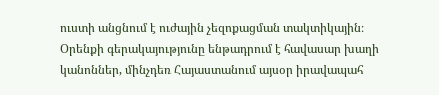ուստի անցնում է ուժային չեզոքացման տակտիկային։
Օրենքի գերակայությունը ենթադրում է հավասար խաղի կանոններ, մինչդեռ Հայաստանում այսօր իրավապահ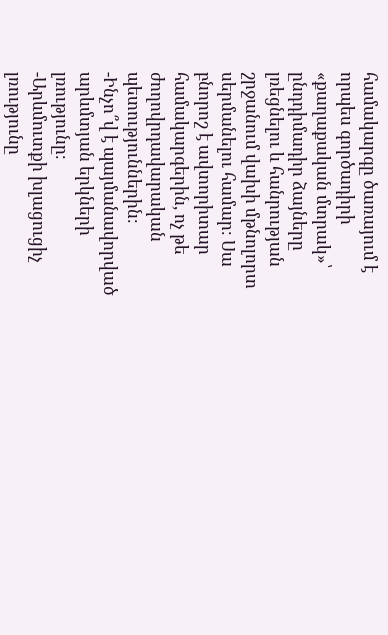համակարգը ծառայում է որպես գործադիրի «քաղաքական մտրակ»՝ ընդդիմադիր ձայները լռեցնելու և հանրության շրջանում վախի մթնոլորտ սերմանելու համար։ Սա բնորոշ է ավտորիտար համակարգերին, ոչ թե ժողովրդավարական պետություններին։
-Ինչո՞վ է պայմանավորված արևմտյան երկների լռությունը։
-Արևմուտքի խլացուցիչ լռությունը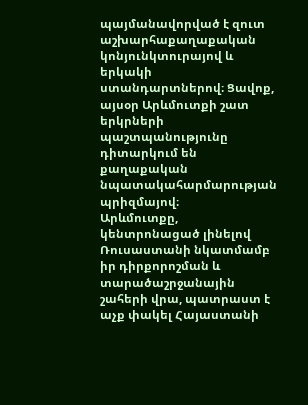պայմանավորված է զուտ աշխարհաքաղաքական կոնյունկտուրայով և երկակի ստանդարտներով։ Ցավոք, այսօր Արևմուտքի շատ երկրների պաշտպանությունը դիտարկում են քաղաքական նպատակահարմարության պրիզմայով։
Արևմուտքը, կենտրոնացած լինելով Ռուսաստանի նկատմամբ իր դիրքորոշման և տարածաշրջանային շահերի վրա, պատրաստ է աչք փակել Հայաստանի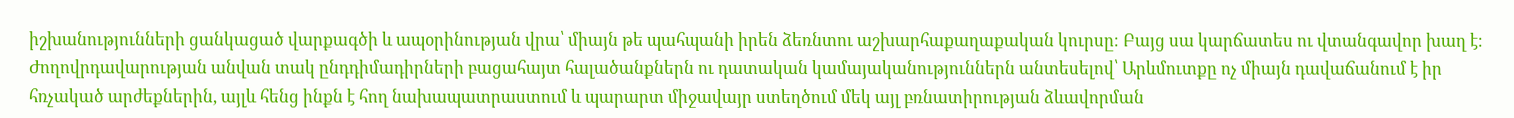իշխանությունների ցանկացած վարքագծի և ապօրինության վրա՝ միայն թե պահպանի իրեն ձեռնտու աշխարհաքաղաքական կուրսը։ Բայց սա կարճատես ու վտանգավոր խաղ է։ Ժողովրդավարության անվան տակ ընդդիմադիրների բացահայտ հալածանքներն ու դատական կամայականություններն անտեսելով՝ Արևմուտքը ոչ միայն դավաճանում է իր հռչակած արժեքներին, այլև հենց ինքն է հող նախապատրաստում և պարարտ միջավայր ստեղծում մեկ այլ բռնատիրության ձևավորման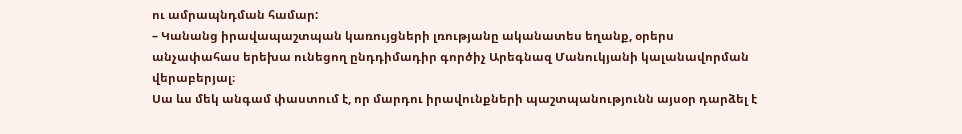ու ամրապնդման համար:
– Կանանց իրավապաշտպան կառույցների լռությանը ականատես եղանք, օրերս անչափահաս երեխա ունեցող ընդդիմադիր գործիչ Արեգնազ Մանուկյանի կալանավորման վերաբերյալ։
Սա ևս մեկ անգամ փաստում է, որ մարդու իրավունքների պաշտպանությունն այսօր դարձել է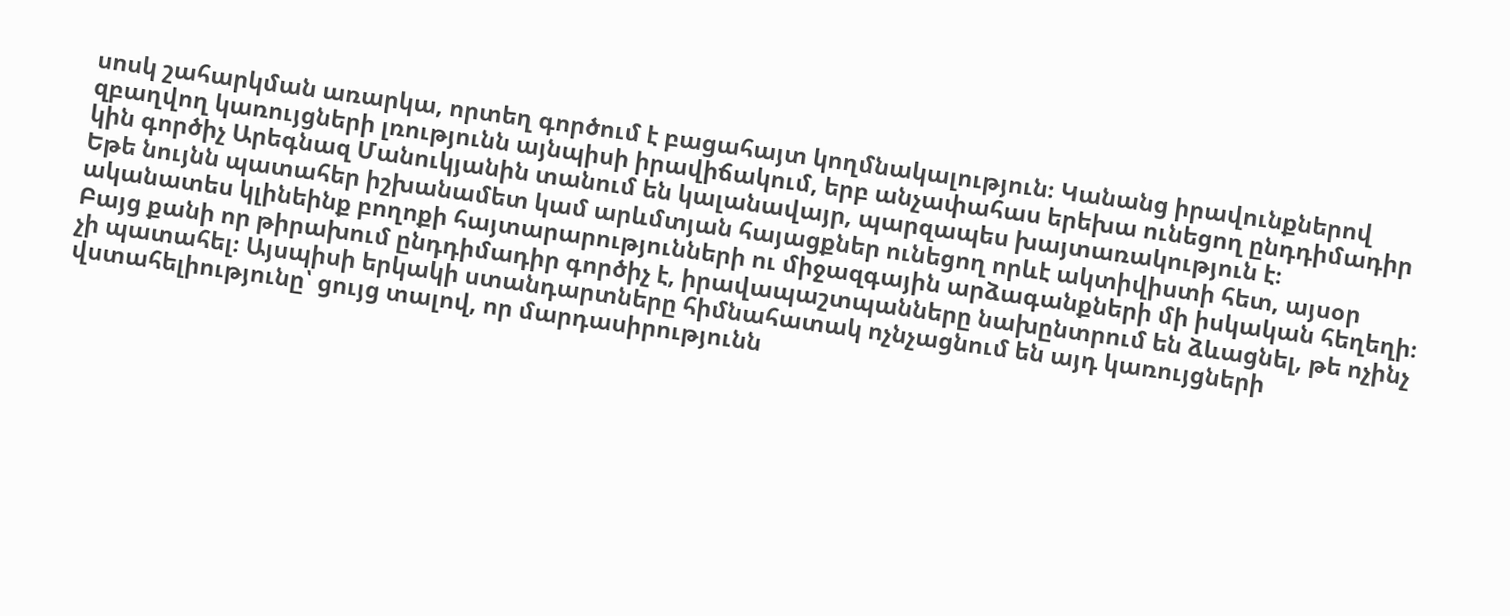սոսկ շահարկման առարկա, որտեղ գործում է բացահայտ կողմնակալություն։ Կանանց իրավունքներով զբաղվող կառույցների լռությունն այնպիսի իրավիճակում, երբ անչափահաս երեխա ունեցող ընդդիմադիր կին գործիչ Արեգնազ Մանուկյանին տանում են կալանավայր, պարզապես խայտառակություն է։
Եթե նույնն պատահեր իշխանամետ կամ արևմտյան հայացքներ ունեցող որևէ ակտիվիստի հետ, այսօր ականատես կլինեինք բողոքի հայտարարությունների ու միջազգային արձագանքների մի իսկական հեղեղի։ Բայց քանի որ թիրախում ընդդիմադիր գործիչ է, իրավապաշտպանները նախընտրում են ձևացնել, թե ոչինչ չի պատահել։ Այսպիսի երկակի ստանդարտները հիմնահատակ ոչնչացնում են այդ կառույցների վստահելիությունը՝ ցույց տալով, որ մարդասիրությունն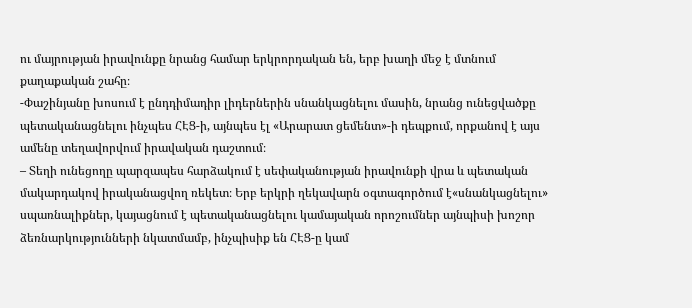ու մայրության իրավունքը նրանց համար երկրորդական են, երբ խաղի մեջ է մտնում քաղաքական շահը։
-Փաշինյանը խոսում է ընդդիմադիր լիդերներին սնանկացնելու մասին, նրանց ունեցվածքը պետականացնելու ինչպես ՀԷՑ-ի, այնպես էլ «Արարատ ցեմենտ»-ի դեպքում, որքանով է այս ամենը տեղավորվում իրավական դաշտում։
– Տեղի ունեցողը պարզապես հարձակում է սեփականության իրավունքի վրա և պետական մակարդակով իրականացվող ռեկետ։ Երբ երկրի ղեկավարն օգտագործում է«սնանկացնելու» սպառնալիքներ, կայացնում է պետականացնելու կամայական որոշումներ այնպիսի խոշոր ձեռնարկությունների նկատմամբ, ինչպիսիք են ՀԷՑ-ը կամ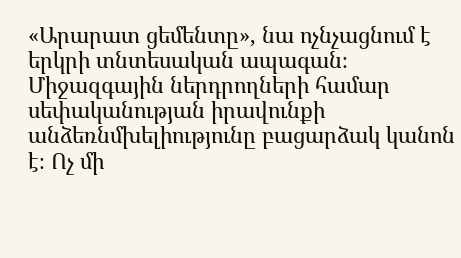«Արարատ ցեմենտը», նա ոչնչացնում է երկրի տնտեսական ապագան։
Միջազգային ներդրողների համար սեփականության իրավունքի անձեռնմխելիությունը բացարձակ կանոն է։ Ոչ մի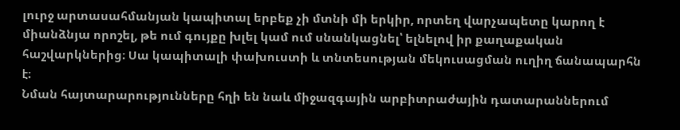լուրջ արտասահմանյան կապիտալ երբեք չի մտնի մի երկիր, որտեղ վարչապետը կարող է միանձնյա որոշել, թե ում գույքը խլել կամ ում սնանկացնել՝ ելնելով իր քաղաքական հաշվարկներից։ Սա կապիտալի փախուստի և տնտեսության մեկուսացման ուղիղ ճանապարհն է։
Նման հայտարարությունները հղի են նաև միջազգային արբիտրաժային դատարաններում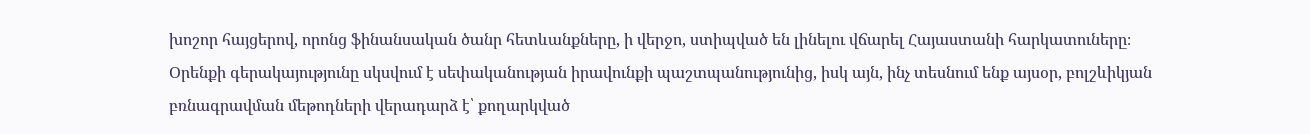խոշոր հայցերով, որոնց ֆինանսական ծանր հետևանքները, ի վերջո, ստիպված են լինելու վճարել Հայաստանի հարկատուները։ Օրենքի գերակայությունը սկսվում է սեփականության իրավունքի պաշտպանությունից, իսկ այն, ինչ տեսնում ենք այսօր, բոլշևիկյան բռնագրավման մեթոդների վերադարձ է՝ քողարկված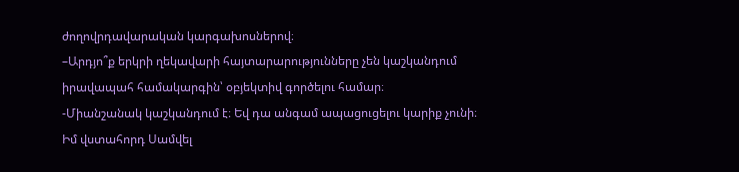ժողովրդավարական կարգախոսներով։
–Արդյո՞ք երկրի ղեկավարի հայտարարությունները չեն կաշկանդում իրավապահ համակարգին՝ օբյեկտիվ գործելու համար։
-Միանշանակ կաշկանդում է։ Եվ դա անգամ ապացուցելու կարիք չունի։ Իմ վստահորդ Սամվել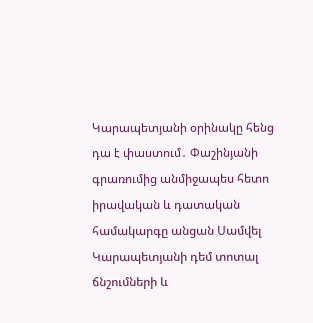Կարապետյանի օրինակը հենց դա է փաստում․ Փաշինյանի գրառումից անմիջապես հետո իրավական և դատական համակարգը անցան Սամվել Կարապետյանի դեմ տոտալ ճնշումների և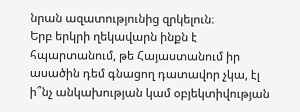նրան ազատությունից զրկելուն։
Երբ երկրի ղեկավարն ինքն է հպարտանում, թե Հայաստանում իր ասածին դեմ գնացող դատավոր չկա, էլ ի՞նչ անկախության կամ օբյեկտիվության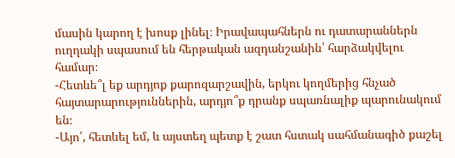մասին կարող է խոսք լինել։ Իրավապահներն ու դատարաններն ուղղակի սպասում են հերթական ազդանշանին՝ հարձակվելու համար։
-Հետևե՞լ եք արդյոք քարոզարշավին, երկու կողմերից հնչած հայտարարություններին, արդյո՞ք դրանք սպառնալիք պարունակում են։
-Այո՛, հետևել եմ, և այստեղ պետք է շատ հստակ սահմանագիծ քաշել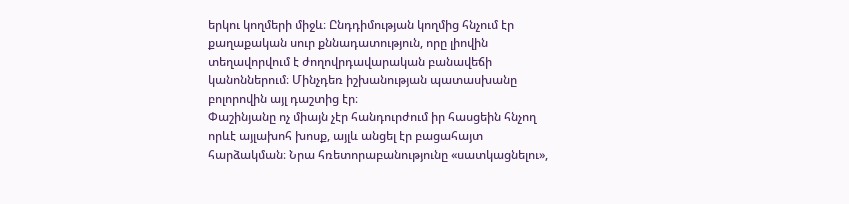երկու կողմերի միջև։ Ընդդիմության կողմից հնչում էր քաղաքական սուր քննադատություն, որը լիովին տեղավորվում է ժողովրդավարական բանավեճի կանոններում։ Մինչդեռ իշխանության պատասխանը բոլորովին այլ դաշտից էր։
Փաշինյանը ոչ միայն չէր հանդուրժում իր հասցեին հնչող որևէ այլախոհ խոսք, այլև անցել էր բացահայտ հարձակման։ Նրա հռետորաբանությունը «սատկացնելու»,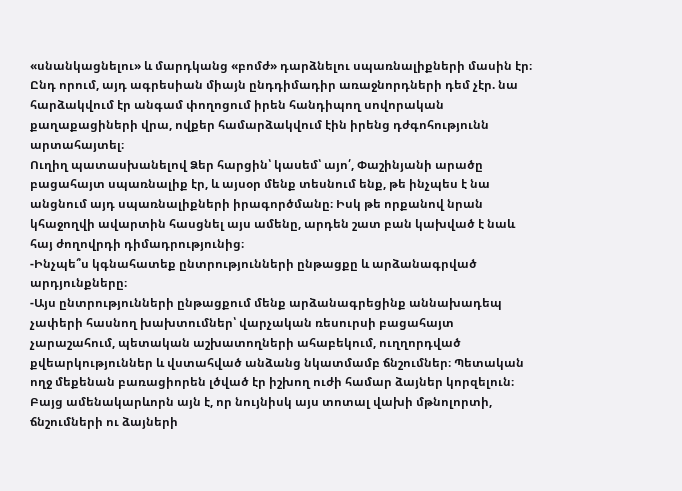«սնանկացնելու» և մարդկանց «բոմժ» դարձնելու սպառնալիքների մասին էր։ Ընդ որում, այդ ագրեսիան միայն ընդդիմադիր առաջնորդների դեմ չէր. նա հարձակվում էր անգամ փողոցում իրեն հանդիպող սովորական քաղաքացիների վրա, ովքեր համարձակվում էին իրենց դժգոհությունն արտահայտել։
Ուղիղ պատասխանելով Ձեր հարցին՝ կասեմ՝ այո՛, Փաշինյանի արածը բացահայտ սպառնալիք էր, և այսօր մենք տեսնում ենք, թե ինչպես է նա անցնում այդ սպառնալիքների իրագործմանը։ Իսկ թե որքանով նրան կհաջողվի ավարտին հասցնել այս ամենը, արդեն շատ բան կախված է նաև հայ ժողովրդի դիմադրությունից։
-Ինչպե՞ս կգնահատեք ընտրությունների ընթացքը և արձանագրված արդյունքները։
-Այս ընտրությունների ընթացքում մենք արձանագրեցինք աննախադեպ չափերի հասնող խախտումներ՝ վարչական ռեսուրսի բացահայտ չարաշահում, պետական աշխատողների ահաբեկում, ուղղորդված քվեարկություններ և վստահված անձանց նկատմամբ ճնշումներ։ Պետական ողջ մեքենան բառացիորեն լծված էր իշխող ուժի համար ձայներ կորզելուն։
Բայց ամենակարևորն այն է, որ նույնիսկ այս տոտալ վախի մթնոլորտի, ճնշումների ու ձայների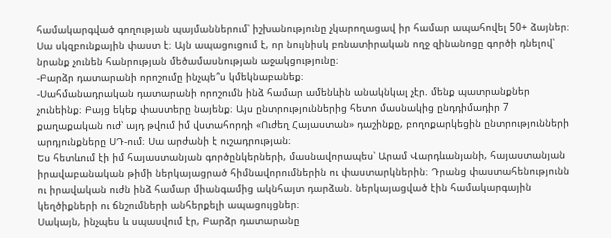համակարգված գողության պայմաններում՝ իշխանությունը չկարողացավ իր համար ապահովել 50+ ձայներ։
Սա սկզբունքային փաստ է։ Այն ապացուցում է, որ նույնիսկ բռնատիրական ողջ զինանոցը գործի դնելով՝ նրանք չունեն հանրության մեծամասնության աջակցությունը։
-Բարձր դատարանի որոշումը ինչպե՞ս կմեկնաբանեք։
-Սահմանադրական դատարանի որոշումն ինձ համար ամենևին անակնկալ չէր. մենք պատրանքներ չունեինք։ Բայց եկեք փաստերը նայենք։ Այս ընտրություններից հետո մասնակից ընդդիմադիր 7 քաղաքական ուժ՝ այդ թվում իմ վստահորդի «Ուժեղ Հայաստան» դաշինքը, բողոքարկեցին ընտրությունների արդյունքները ՍԴ-ում։ Սա արժանի է ուշադրության։
Ես հետևում էի իմ հայաստանյան գործընկերների, մասնավորապես՝ Արամ Վարդևանյանի, հայաստանյան իրավաբանական թիմի ներկայացրած հիմնավորումներին ու փաստարկներին։ Դրանց փաստահենությունն ու իրավական ուժն ինձ համար միանգամից ակնհայտ դարձան. ներկայացված էին համակարգային կեղծիքների ու ճնշումների անհերքելի ապացույցներ։
Սակայն, ինչպես և սպասվում էր, Բարձր դատարանը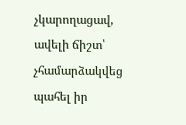չկարողացավ, ավելի ճիշտ՝ չհամարձակվեց պահել իր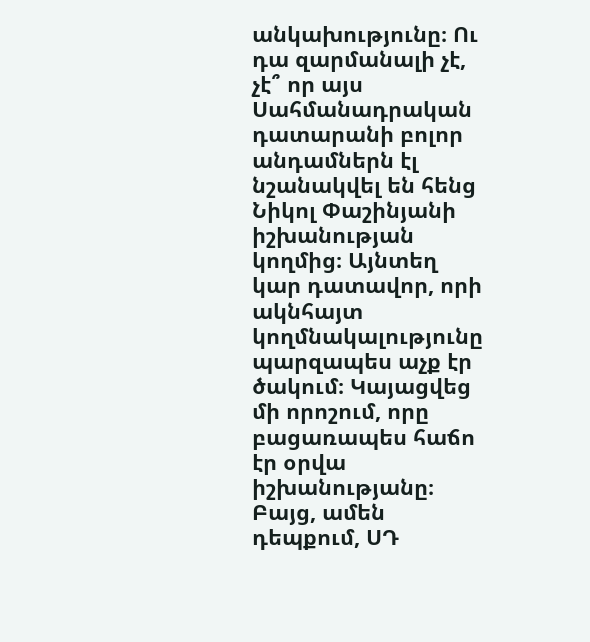անկախությունը։ Ու դա զարմանալի չէ, չէ՞ որ այս Սահմանադրական դատարանի բոլոր անդամներն էլ նշանակվել են հենց Նիկոլ Փաշինյանի իշխանության կողմից։ Այնտեղ կար դատավոր, որի ակնհայտ կողմնակալությունը պարզապես աչք էր ծակում։ Կայացվեց մի որոշում, որը բացառապես հաճո էր օրվա իշխանությանը։
Բայց, ամեն դեպքում, ՍԴ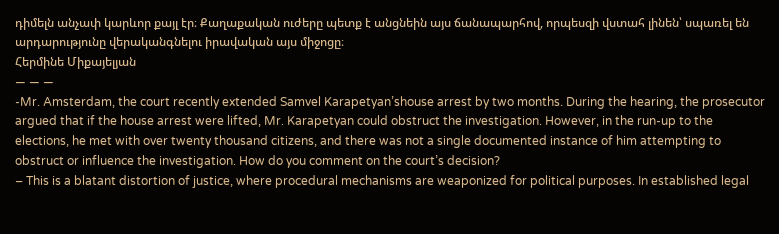դիմելն անչափ կարևոր քայլ էր։ Քաղաքական ուժերը պետք է անցնեին այս ճանապարհով, որպեսզի վստահ լինեն՝ սպառել են արդարությունը վերականգնելու իրավական այս միջոցը։
Հերմինե Միքայելյան
— — —
-Mr. Amsterdam, the court recently extended Samvel Karapetyan’shouse arrest by two months. During the hearing, the prosecutor argued that if the house arrest were lifted, Mr. Karapetyan could obstruct the investigation. However, in the run-up to the elections, he met with over twenty thousand citizens, and there was not a single documented instance of him attempting to obstruct or influence the investigation. How do you comment on the court’s decision?
– This is a blatant distortion of justice, where procedural mechanisms are weaponized for political purposes. In established legal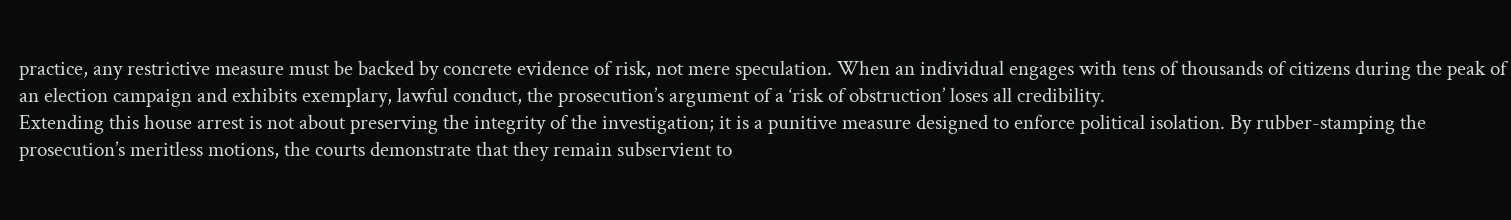practice, any restrictive measure must be backed by concrete evidence of risk, not mere speculation. When an individual engages with tens of thousands of citizens during the peak of an election campaign and exhibits exemplary, lawful conduct, the prosecution’s argument of a ‘risk of obstruction’ loses all credibility.
Extending this house arrest is not about preserving the integrity of the investigation; it is a punitive measure designed to enforce political isolation. By rubber-stamping the prosecution’s meritless motions, the courts demonstrate that they remain subservient to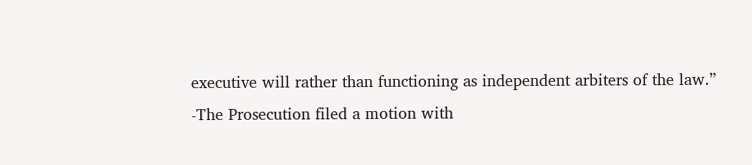executive will rather than functioning as independent arbiters of the law.”
-The Prosecution filed a motion with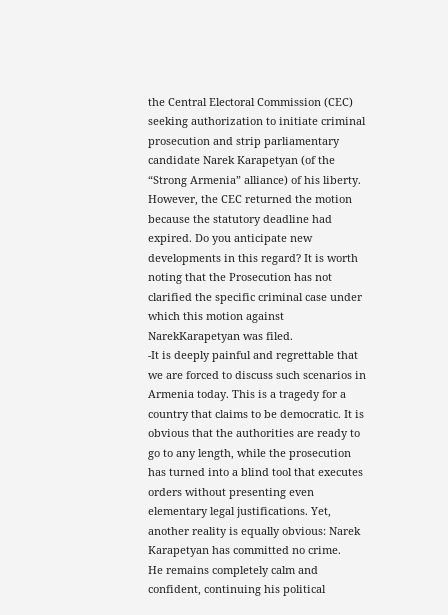the Central Electoral Commission (CEC) seeking authorization to initiate criminal prosecution and strip parliamentary candidate Narek Karapetyan (of the “Strong Armenia” alliance) of his liberty. However, the CEC returned the motion because the statutory deadline had expired. Do you anticipate new developments in this regard? It is worth noting that the Prosecution has not clarified the specific criminal case under which this motion against NarekKarapetyan was filed.
-It is deeply painful and regrettable that we are forced to discuss such scenarios in Armenia today. This is a tragedy for a country that claims to be democratic. It is obvious that the authorities are ready to go to any length, while the prosecution has turned into a blind tool that executes orders without presenting even elementary legal justifications. Yet, another reality is equally obvious: Narek Karapetyan has committed no crime.
He remains completely calm and confident, continuing his political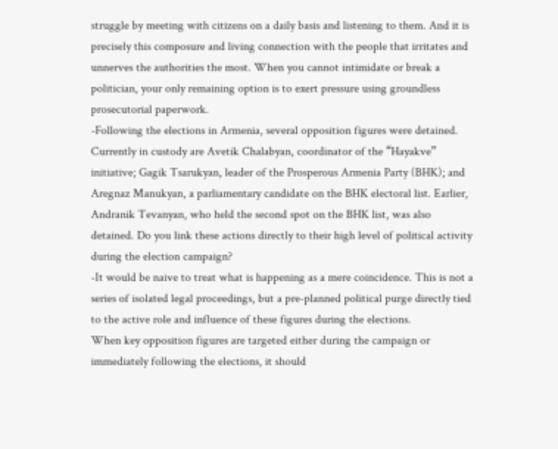struggle by meeting with citizens on a daily basis and listening to them. And it is precisely this composure and living connection with the people that irritates and unnerves the authorities the most. When you cannot intimidate or break a politician, your only remaining option is to exert pressure using groundless prosecutorial paperwork.
-Following the elections in Armenia, several opposition figures were detained. Currently in custody are Avetik Chalabyan, coordinator of the “Hayakve” initiative; Gagik Tsarukyan, leader of the Prosperous Armenia Party (BHK); and Aregnaz Manukyan, a parliamentary candidate on the BHK electoral list. Earlier, Andranik Tevanyan, who held the second spot on the BHK list, was also detained. Do you link these actions directly to their high level of political activity during the election campaign?
-It would be naive to treat what is happening as a mere coincidence. This is not a series of isolated legal proceedings, but a pre-planned political purge directly tied to the active role and influence of these figures during the elections.
When key opposition figures are targeted either during the campaign or immediately following the elections, it should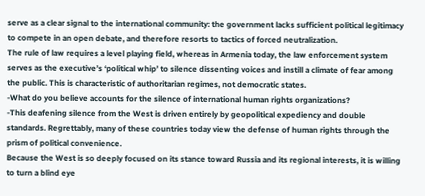serve as a clear signal to the international community: the government lacks sufficient political legitimacy to compete in an open debate, and therefore resorts to tactics of forced neutralization.
The rule of law requires a level playing field, whereas in Armenia today, the law enforcement system serves as the executive’s ‘political whip’ to silence dissenting voices and instill a climate of fear among the public. This is characteristic of authoritarian regimes, not democratic states.
-What do you believe accounts for the silence of international human rights organizations?
-This deafening silence from the West is driven entirely by geopolitical expediency and double standards. Regrettably, many of these countries today view the defense of human rights through the prism of political convenience.
Because the West is so deeply focused on its stance toward Russia and its regional interests, it is willing to turn a blind eye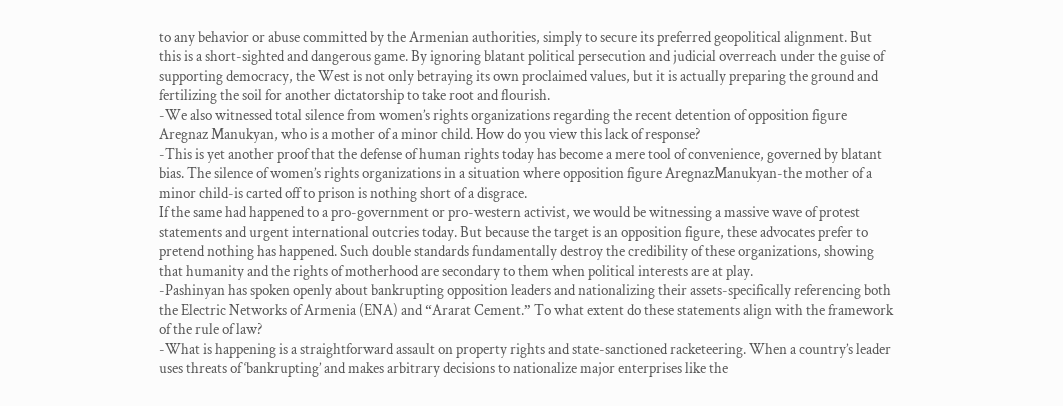to any behavior or abuse committed by the Armenian authorities, simply to secure its preferred geopolitical alignment. But this is a short-sighted and dangerous game. By ignoring blatant political persecution and judicial overreach under the guise of supporting democracy, the West is not only betraying its own proclaimed values, but it is actually preparing the ground and fertilizing the soil for another dictatorship to take root and flourish.
-We also witnessed total silence from women’s rights organizations regarding the recent detention of opposition figure Aregnaz Manukyan, who is a mother of a minor child. How do you view this lack of response?
-This is yet another proof that the defense of human rights today has become a mere tool of convenience, governed by blatant bias. The silence of women’s rights organizations in a situation where opposition figure AregnazManukyan-the mother of a minor child-is carted off to prison is nothing short of a disgrace.
If the same had happened to a pro-government or pro-western activist, we would be witnessing a massive wave of protest statements and urgent international outcries today. But because the target is an opposition figure, these advocates prefer to pretend nothing has happened. Such double standards fundamentally destroy the credibility of these organizations, showing that humanity and the rights of motherhood are secondary to them when political interests are at play.
-Pashinyan has spoken openly about bankrupting opposition leaders and nationalizing their assets-specifically referencing both the Electric Networks of Armenia (ENA) and “Ararat Cement.” To what extent do these statements align with the framework of the rule of law?
-What is happening is a straightforward assault on property rights and state-sanctioned racketeering. When a country’s leader uses threats of ‘bankrupting’ and makes arbitrary decisions to nationalize major enterprises like the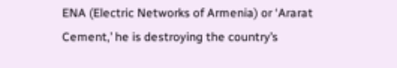ENA (Electric Networks of Armenia) or ‘Ararat Cement,’ he is destroying the country’s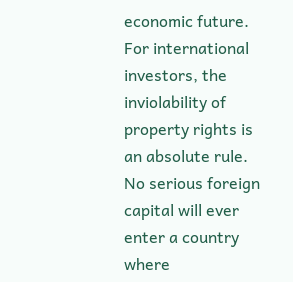economic future.
For international investors, the inviolability of property rights is an absolute rule. No serious foreign capital will ever enter a country where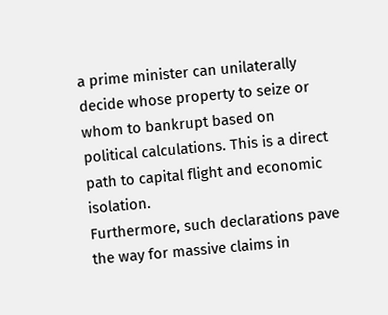a prime minister can unilaterally decide whose property to seize or whom to bankrupt based on political calculations. This is a direct path to capital flight and economic isolation.
Furthermore, such declarations pave the way for massive claims in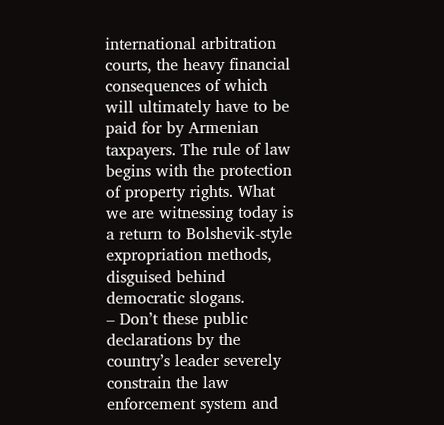international arbitration courts, the heavy financial consequences of which will ultimately have to be paid for by Armenian taxpayers. The rule of law begins with the protection of property rights. What we are witnessing today is a return to Bolshevik-style expropriation methods, disguised behind democratic slogans.
– Don’t these public declarations by the country’s leader severely constrain the law enforcement system and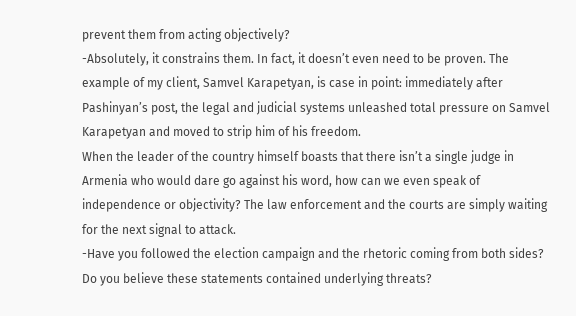prevent them from acting objectively?
-Absolutely, it constrains them. In fact, it doesn’t even need to be proven. The example of my client, Samvel Karapetyan, is case in point: immediately after Pashinyan’s post, the legal and judicial systems unleashed total pressure on Samvel Karapetyan and moved to strip him of his freedom.
When the leader of the country himself boasts that there isn’t a single judge in Armenia who would dare go against his word, how can we even speak of independence or objectivity? The law enforcement and the courts are simply waiting for the next signal to attack.
-Have you followed the election campaign and the rhetoric coming from both sides? Do you believe these statements contained underlying threats?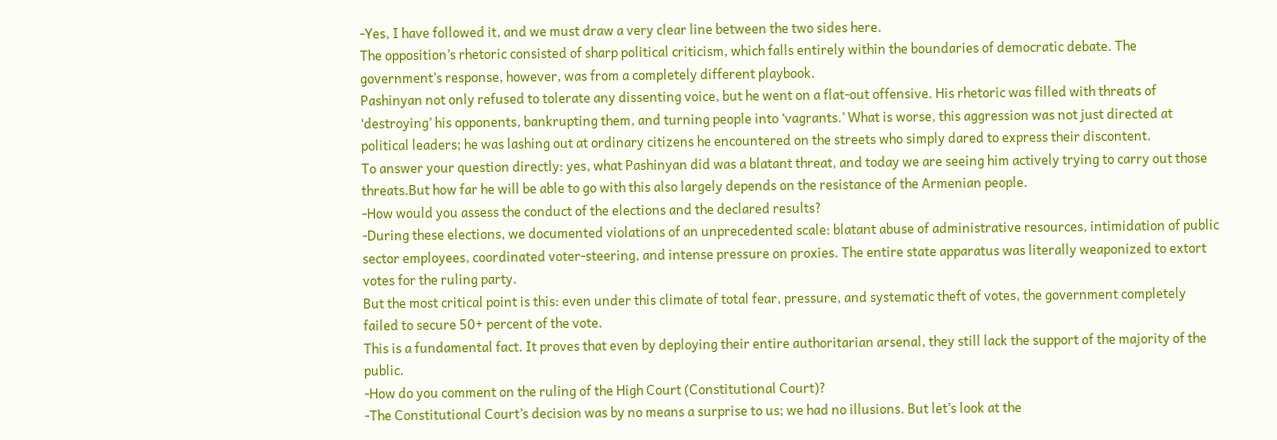-Yes, I have followed it, and we must draw a very clear line between the two sides here.
The opposition’s rhetoric consisted of sharp political criticism, which falls entirely within the boundaries of democratic debate. The government’s response, however, was from a completely different playbook.
Pashinyan not only refused to tolerate any dissenting voice, but he went on a flat-out offensive. His rhetoric was filled with threats of ‘destroying’ his opponents, bankrupting them, and turning people into ‘vagrants.’ What is worse, this aggression was not just directed at political leaders; he was lashing out at ordinary citizens he encountered on the streets who simply dared to express their discontent.
To answer your question directly: yes, what Pashinyan did was a blatant threat, and today we are seeing him actively trying to carry out those threats.But how far he will be able to go with this also largely depends on the resistance of the Armenian people.
-How would you assess the conduct of the elections and the declared results?
-During these elections, we documented violations of an unprecedented scale: blatant abuse of administrative resources, intimidation of public sector employees, coordinated voter-steering, and intense pressure on proxies. The entire state apparatus was literally weaponized to extort votes for the ruling party.
But the most critical point is this: even under this climate of total fear, pressure, and systematic theft of votes, the government completely failed to secure 50+ percent of the vote.
This is a fundamental fact. It proves that even by deploying their entire authoritarian arsenal, they still lack the support of the majority of the public․
-How do you comment on the ruling of the High Court (Constitutional Court)?
-The Constitutional Court’s decision was by no means a surprise to us; we had no illusions. But let’s look at the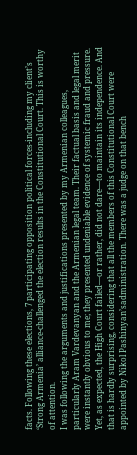facts. Following these elections, 7 participating opposition political forces-including my client’s ‘Strong Armenia’ alliance-challenged the election results in the Constitutional Court. This is worthy of attention.
I was following the arguments and justifications presented by my Armenian colleagues, particularly Aram Vardevanyan and the Armenian legal team. Their factual basis and legal merit were instantly obvious to me; they presented undeniable evidence of systemic fraud and pressure.
Yet, as expected, the High Court failed—or rather, did not dare—to maintain its independence. And that is hardly surprising, considering that all the members of this Constitutional Court were appointed by Nikol Pashinyan’sadministration. There was a judge on that bench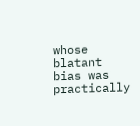whose blatant bias was practically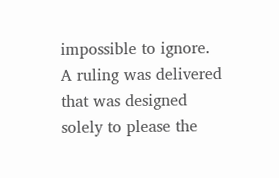impossible to ignore. A ruling was delivered that was designed solely to please the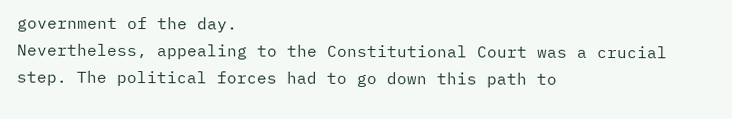government of the day.
Nevertheless, appealing to the Constitutional Court was a crucial step. The political forces had to go down this path to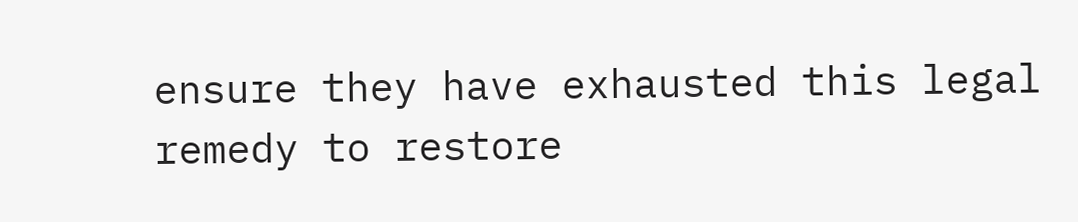ensure they have exhausted this legal remedy to restore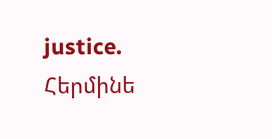justice.
Հերմինե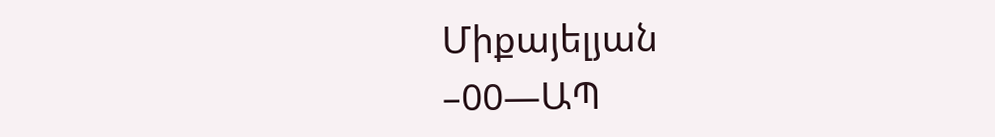Միքայելյան
–00—ԱՊ